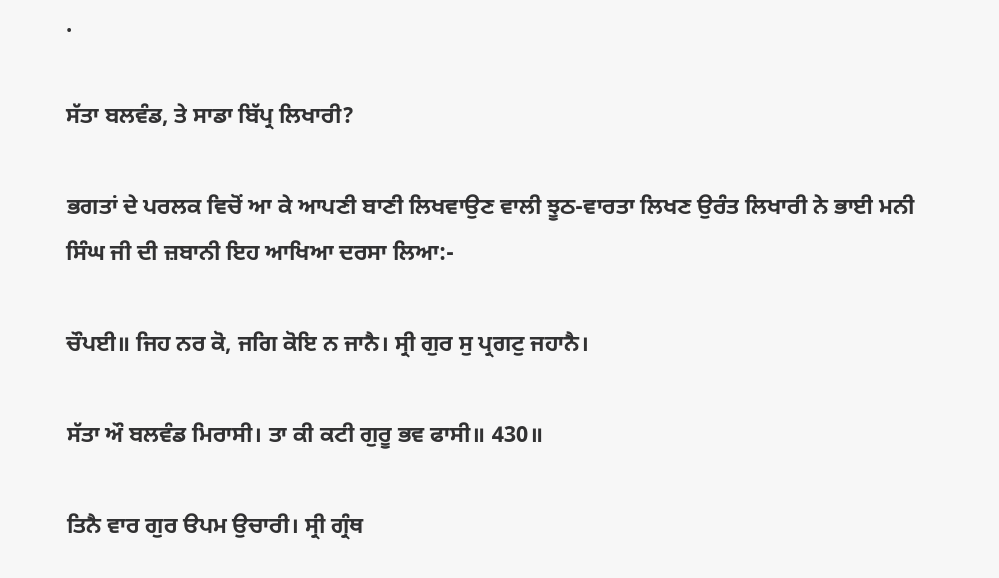.

ਸੱਤਾ ਬਲਵੰਡ, ਤੇ ਸਾਡਾ ਬਿੱਪ੍ਰ ਲਿਖਾਰੀ?

ਭਗਤਾਂ ਦੇ ਪਰਲਕ ਵਿਚੋਂ ਆ ਕੇ ਆਪਣੀ ਬਾਣੀ ਲਿਖਵਾਉਣ ਵਾਲੀ ਝੂਠ-ਵਾਰਤਾ ਲਿਖਣ ਉਰੰਤ ਲਿਖਾਰੀ ਨੇ ਭਾਈ ਮਨੀ ਸਿੰਘ ਜੀ ਦੀ ਜ਼ਬਾਨੀ ਇਹ ਆਖਿਆ ਦਰਸਾ ਲਿਆ:-

ਚੌਪਈ॥ ਜਿਹ ਨਰ ਕੋ, ਜਗਿ ਕੋਇ ਨ ਜਾਨੈ। ਸ੍ਰੀ ਗੁਰ ਸੁ ਪ੍ਰਗਟੁ ਜਹਾਨੈ।

ਸੱਤਾ ਔ ਬਲਵੰਡ ਮਿਰਾਸੀ। ਤਾ ਕੀ ਕਟੀ ਗੁਰੂ ਭਵ ਫਾਸੀ॥ 430॥

ਤਿਨੈ ਵਾਰ ਗੁਰ ੳਪਮ ਉਚਾਰੀ। ਸ੍ਰੀ ਗ੍ਰੰਥ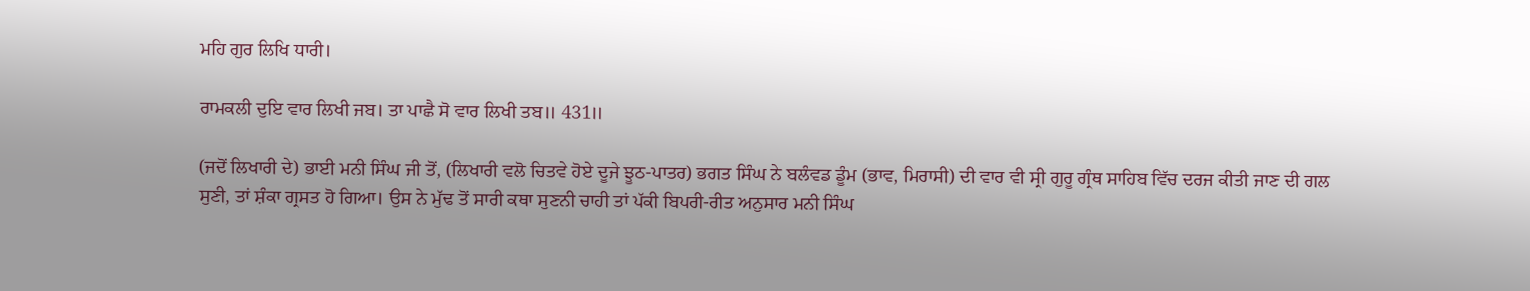ਮਹਿ ਗੁਰ ਲਿਖਿ ਧਾਰੀ।

ਰਾਮਕਲੀ ਦੁਇ ਵਾਰ ਲਿਖੀ ਜਬ। ਤਾ ਪਾਛੈ ਸੋ ਵਾਰ ਲਿਖੀ ਤਬ॥ 431॥

(ਜਦੋਂ ਲਿਖਾਰੀ ਦੇ) ਭਾਈ ਮਨੀ ਸਿੰਘ ਜੀ ਤੋਂ, (ਲਿਖਾਰੀ ਵਲੋ ਚਿਤਵੇ ਹੋਏ ਦੂਜੇ ਝੂਠ-ਪਾਤਰ) ਭਗਤ ਸਿੰਘ ਨੇ ਬਲੰਵਡ ਡੂੰਮ (ਭਾਵ, ਮਿਰਾਸੀ) ਦੀ ਵਾਰ ਵੀ ਸ੍ਰੀ ਗੁਰੂ ਗ੍ਰੰਥ ਸਾਹਿਬ ਵਿੱਚ ਦਰਜ ਕੀਤੀ ਜਾਣ ਦੀ ਗਲ ਸੁਣੀ, ਤਾਂ ਸ਼ੰਕਾ ਗ੍ਰਸਤ ਹੋ ਗਿਆ। ਉਸ ਨੇ ਮੁੱਢ ਤੋਂ ਸਾਰੀ ਕਥਾ ਸੁਣਨੀ ਚਾਹੀ ਤਾਂ ਪੱਕੀ ਬਿਪਰੀ-ਰੀਤ ਅਨੁਸਾਰ ਮਨੀ ਸਿੰਘ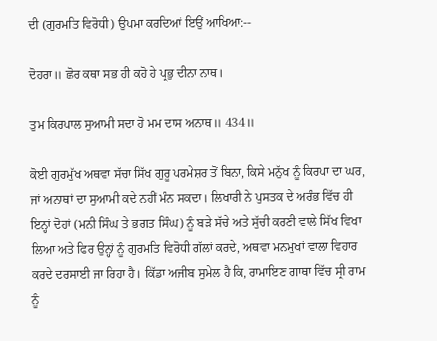ਦੀ (ਗੁਰਮਤਿ ਵਿਰੋਧੀ) ਉਪਮਾ ਕਰਦਿਆਂ ਇਉਂ ਆਖਿਆ:--

ਦੋਹਰਾ॥ ਛੋਰ ਕਥਾ ਸਭ ਹੀ ਕਹੋ ਹੇ ਪ੍ਰਭੁ ਦੀਨਾ ਨਾਥ।

ਤੁਮ ਕਿਰਪਾਲ ਸੁਆਮੀ ਸਦਾ ਹੋ ਮਮ ਦਾਸ ਅਨਾਥ॥ 434॥

ਕੋਈ ਗੁਰਮੁੱਖ ਅਥਵਾ ਸੱਚਾ ਸਿੱਖ ਗੁਰੂ ਪਰਮੇਸ਼ਰ ਤੋਂ ਬਿਨਾ, ਕਿਸੇ ਮਨੁੱਖ ਨੂੰ ਕਿਰਪਾ ਦਾ ਘਰ, ਜਾਂ ਅਨਾਥਾਂ ਦਾ ਸੁਆਮੀ ਕਦੇ ਨਹੀਂ ਮੰਨ ਸਕਦਾ। ਲਿਖਾਰੀ ਨੇ ਪੁਸਤਕ ਦੇ ਅਰੰਭ ਵਿੱਚ ਹੀ ਇਨ੍ਹਾਂ ਦੋਹਾਂ (ਮਨੀ ਸਿੰਘ ਤੇ ਭਗਤ ਸਿੰਘ) ਨੂੰ ਬੜੇ ਸੱਚੇ ਅਤੇ ਸੁੱਚੀ ਕਰਣੀ ਵਾਲੇ ਸਿੱਖ ਵਿਖਾ ਲਿਆ ਅਤੇ ਫਿਰ ਉਨ੍ਹਾਂ ਨੂੰ ਗੁਰਮਤਿ ਵਿਰੋਧੀ ਗੱਲਾਂ ਕਰਦੇ, ਅਥਵਾ ਮਨਮੁਖਾਂ ਵਾਲਾ ਵਿਹਾਰ ਕਰਦੇ ਦਰਸਾਈ ਜਾ ਰਿਹਾ ਹੈ। ਕਿੱਡਾ ਅਜੀਬ ਸੁਮੇਲ ਹੈ ਕਿ, ਰਾਮਾਇਣ ਗਾਥਾ ਵਿੱਚ ਸ੍ਰੀ ਰਾਮ ਨੂੰ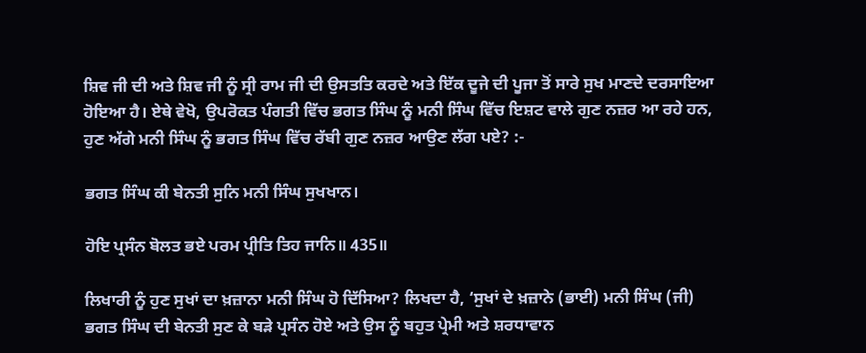ਸ਼ਿਵ ਜੀ ਦੀ ਅਤੇ ਸ਼ਿਵ ਜੀ ਨੂੰ ਸ੍ਰੀ ਰਾਮ ਜੀ ਦੀ ਉਸਤਤਿ ਕਰਦੇ ਅਤੇ ਇੱਕ ਦੂਜੇ ਦੀ ਪੂਜਾ ਤੋਂ ਸਾਰੇ ਸੁਖ ਮਾਣਦੇ ਦਰਸਾਇਆ ਹੋਇਆ ਹੈ। ਏਥੇ ਵੇਖੋ, ਉਪਰੋਕਤ ਪੰਗਤੀ ਵਿੱਚ ਭਗਤ ਸਿੰਘ ਨੂੰ ਮਨੀ ਸਿੰਘ ਵਿੱਚ ਇਸ਼ਟ ਵਾਲੇ ਗੁਣ ਨਜ਼ਰ ਆ ਰਹੇ ਹਨ, ਹੁਣ ਅੱਗੇ ਮਨੀ ਸਿੰਘ ਨੂੰ ਭਗਤ ਸਿੰਘ ਵਿੱਚ ਰੱਬੀ ਗੁਣ ਨਜ਼ਰ ਆਉਣ ਲੱਗ ਪਏ? :-

ਭਗਤ ਸਿੰਘ ਕੀ ਬੇਨਤੀ ਸੁਨਿ ਮਨੀ ਸਿੰਘ ਸੁਖਖਾਨ।

ਹੋਇ ਪ੍ਰਸੰਨ ਬੋਲਤ ਭਏ ਪਰਮ ਪ੍ਰੀਤਿ ਤਿਹ ਜਾਨਿ॥ 435॥

ਲਿਖਾਰੀ ਨੂੰ ਹੁਣ ਸੁਖਾਂ ਦਾ ਖ਼ਜ਼ਾਨਾ ਮਨੀ ਸਿੰਘ ਹੋ ਦਿੱਸਿਆ? ਲਿਖਦਾ ਹੈ, ‘ਸੁਖਾਂ ਦੇ ਖ਼ਜ਼ਾਨੇ (ਭਾਈ) ਮਨੀ ਸਿੰਘ (ਜੀ) ਭਗਤ ਸਿੰਘ ਦੀ ਬੇਨਤੀ ਸੁਣ ਕੇ ਬੜੇ ਪ੍ਰਸੰਨ ਹੋਏ ਅਤੇ ਉਸ ਨੂੰ ਬਹੁਤ ਪ੍ਰੇਮੀ ਅਤੇ ਸ਼ਰਧਾਵਾਨ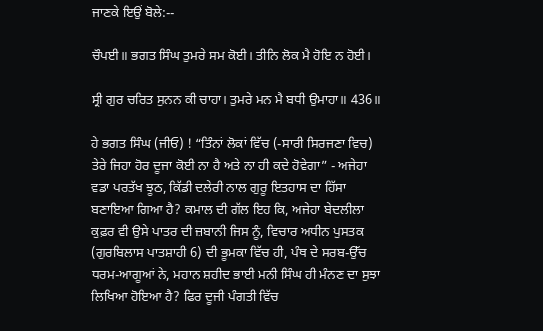ਜਾਣਕੇ ਇਉਂ ਬੋਲੇ:--

ਚੌਪਈ॥ ਭਗਤ ਸਿੰਘ ਤੁਮਰੇ ਸਮ ਕੋਈ। ਤੀਨਿ ਲੋਕ ਮੈ ਹੋਇ ਨ ਹੋਈ।

ਸ੍ਰੀ ਗੁਰ ਚਰਿਤ ਸੁਨਨ ਕੀ ਚਾਹਾ। ਤੁਮਰੇ ਮਨ ਮੈ ਬਧੀ ਉਮਾਹਾ॥ 436॥

ਹੇ ਭਗਤ ਸਿੰਘ (ਜੀਓ) ! “ਤਿੰਨਾਂ ਲੋਕਾਂ ਵਿੱਚ (-ਸਾਰੀ ਸਿਰਜਣਾ ਵਿਚ) ਤੇਰੇ ਜਿਹਾ ਹੋਰ ਦੂਜਾ ਕੋਈ ਨਾ ਹੈ ਅਤੇ ਨਾ ਹੀ ਕਦੇ ਹੋਵੇਗਾ” - ਅਜੇਹਾ ਵਡਾ ਪਰਤੱਖ ਝੂਠ, ਕਿੱਡੀ ਦਲੇਰੀ ਨਾਲ ਗੁਰੂ ਇਤਹਾਸ ਦਾ ਹਿੱਸਾ ਬਣਾਇਆ ਗਿਆ ਹੈ? ਕਮਾਲ ਦੀ ਗੱਲ ਇਹ ਕਿ, ਅਜੇਹਾ ਬੇਦਲੀਲਾ ਕੁਫ਼ਰ ਵੀ ਉਸੇ ਪਾਤਰ ਦੀ ਜ਼ਬਾਨੀ ਜਿਸ ਨੂੰ, ਵਿਚਾਰ ਅਧੀਨ ਪੁਸਤਕ (ਗੁਰਬਿਲਾਸ ਪਾਤਸ਼ਾਹੀ 6) ਦੀ ਭੂਮਕਾ ਵਿੱਚ ਹੀ, ਪੰਥ ਦੇ ਸਰਬ-ਉੱਚ ਧਰਮ-ਆਗੂਆਂ ਨੇ, ਮਹਾਨ ਸ਼ਹੀਦ ਭਾਈ ਮਨੀ ਸਿੰਘ ਹੀ ਮੰਨਣ ਦਾ ਸੁਝਾ ਲਿਖਿਆ ਹੋਇਆ ਹੈ? ਫਿਰ ਦੂਜੀ ਪੰਗਤੀ ਵਿੱਚ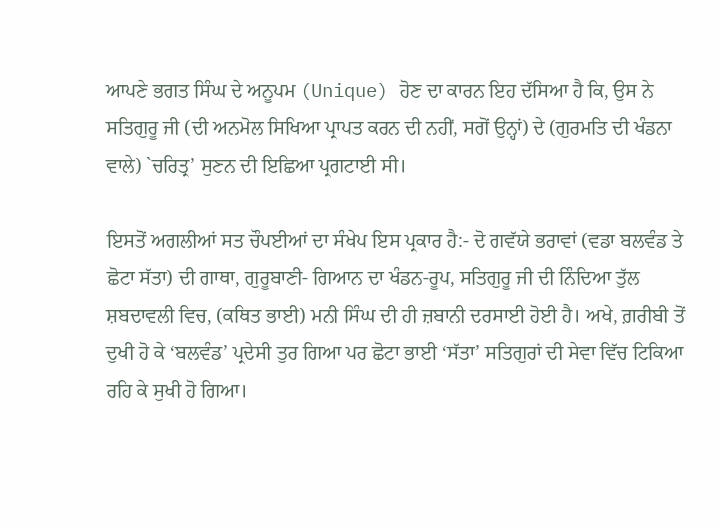ਆਪਣੇ ਭਗਤ ਸਿੰਘ ਦੇ ਅਨੂਪਮ (Unique) ਹੋਣ ਦਾ ਕਾਰਨ ਇਹ ਦੱਸਿਆ ਹੈ ਕਿ, ਉਸ ਨੇ ਸਤਿਗੁਰੂ ਜੀ (ਦੀ ਅਨਮੋਲ ਸਿਖਿਆ ਪ੍ਰਾਪਤ ਕਰਨ ਦੀ ਨਹੀਂ, ਸਗੋਂ ਉਨ੍ਹਾਂ) ਦੇ (ਗੁਰਮਤਿ ਦੀ ਖੰਡਨਾ ਵਾਲੇ) `ਚਰਿਤ੍ਰ’ ਸੁਣਨ ਦੀ ਇਛਿਆ ਪ੍ਰਗਟਾਈ ਸੀ।

ਇਸਤੋਂ ਅਗਲੀਆਂ ਸਤ ਚੌਪਈਆਂ ਦਾ ਸੰਖੇਪ ਇਸ ਪ੍ਰਕਾਰ ਹੈ:- ਦੋ ਗਵੱਯੇ ਭਰਾਵਾਂ (ਵਡਾ ਬਲਵੰਡ ਤੇ ਛੋਟਾ ਸੱਤਾ) ਦੀ ਗਾਥਾ, ਗੁਰੂਬਾਣੀ- ਗਿਆਨ ਦਾ ਖੰਡਨ-ਰੂਪ, ਸਤਿਗੁਰੂ ਜੀ ਦੀ ਨਿੰਦਿਆ ਤੁੱਲ ਸ਼ਬਦਾਵਲੀ ਵਿਚ, (ਕਥਿਤ ਭਾਈ) ਮਨੀ ਸਿੰਘ ਦੀ ਹੀ ਜ਼ਬਾਨੀ ਦਰਸਾਈ ਹੋਈ ਹੈ। ਅਖੇ, ਗ਼ਰੀਬੀ ਤੋਂ ਦੁਖੀ ਹੋ ਕੇ ‘ਬਲਵੰਡ’ ਪ੍ਰਦੇਸੀ ਤੁਰ ਗਿਆ ਪਰ ਛੋਟਾ ਭਾਈ ‘ਸੱਤਾ’ ਸਤਿਗੁਰਾਂ ਦੀ ਸੇਵਾ ਵਿੱਚ ਟਿਕਿਆ ਰਹਿ ਕੇ ਸੁਖੀ ਹੋ ਗਿਆ।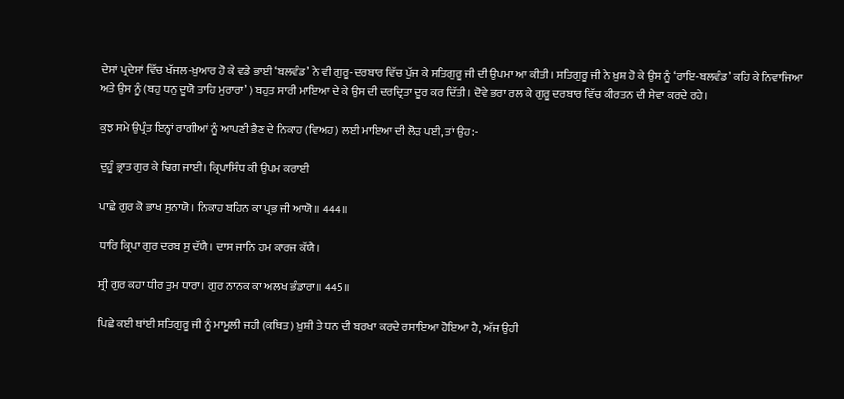ਦੇਸਾਂ ਪ੍ਰਦੇਸਾਂ ਵਿੱਚ ਖੱਜਲ-ਖ਼ੁਆਰ ਹੋ ਕੇ ਵਡੇ ਭਾਈ ‘ਬਲਵੰਡ’ ਨੇ ਵੀ ਗੁਰੂ-ਦਰਬਾਰ ਵਿੱਚ ਪੁੱਜ ਕੇ ਸਤਿਗੁਰੂ ਜੀ ਦੀ ਉਪਮਾ ਆ ਕੀਤੀ। ਸਤਿਗੁਰੂ ਜੀ ਨੇ ਖ਼ੁਸ਼ ਹੋ ਕੇ ਉਸ ਨੂੰ ‘ਰਾਇ-ਬਲਵੰਡ’ ਕਹਿ ਕੇ ਨਿਵਾਜਿਆ ਅਤੇ ਉਸ ਨੂੰ (ਬਹੁ ਧਨੁ ਦੂਯੋ ਤਾਹਿ ਮੁਰਾਰਾ’ ) ਬਹੁਤ ਸਾਰੀ ਮਾਇਆ ਦੇ ਕੇ ਉਸ ਦੀ ਦਰਦ੍ਰਿਤਾ ਦੂਰ ਕਰ ਦਿੱਤੀ। ਦੋਵੇ ਭਰਾ ਰਲ ਕੇ ਗੁਰੂ ਦਰਬਾਰ ਵਿੱਚ ਕੀਰਤਨ ਦੀ ਸੇਵਾ ਕਰਦੇ ਰਹੇ।

ਕੁਝ ਸਮੇ ਉਪ੍ਰੰਤ ਇਨ੍ਹਾਂ ਰਾਗੀਆਂ ਨੂੰ ਆਪਣੀ ਭੈਣ ਦੇ ਨਿਕਾਹ (ਵਿਅਹ) ਲਈ ਮਾਇਆ ਦੀ ਲੋੜ ਪਈ, ਤਾਂ ਉਹ:-

ਦੁਹੂੰ ਭ੍ਰਾਤ ਗੁਰ ਕੇ ਢਿਗ ਜਾਈ। ਕ੍ਰਿਪਾਸਿੰਧ ਕੀ ਉਪਮ ਕਰਾਈ

ਪਾਛੇ ਗੁਰ ਕੋ ਭਾਖ ਸੁਨਾਯੋ। ਨਿਕਾਹ ਬਹਿਨ ਕਾ ਪ੍ਰਭ ਜੀ ਆਯੋ॥ 444॥

ਧਾਰਿ ਕ੍ਰਿਪਾ ਗੁਰ ਦਰਬ ਸੁ ਦੱਯੈ। ਦਾਸ ਜਾਨਿ ਹਮ ਕਾਰਜ ਕੱਯੈ।

ਸ੍ਰੀ ਗੁਰ ਕਹਾ ਧੀਰ ਤੁਮ ਧਾਰਾ। ਗੁਰ ਨਾਨਕ ਕਾ ਅਲਖ ਭੰਡਾਰਾ॥ 445॥

ਪਿਛੇ ਕਈ ਥਾਂਈ ਸਤਿਗੁਰੂ ਜੀ ਨੂੰ ਮਾਮੂਲੀ ਜਹੀ (ਕਥਿਤ) ਖ਼ੁਸ਼ੀ ਤੇ ਧਨ ਦੀ ਬਰਖਾ ਕਰਦੇ ਰਸਾਇਆ ਹੋਇਆ ਹੈ, ਅੱਜ ਉਹੀ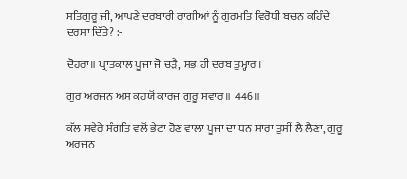ਸਤਿਗੁਰੂ ਜੀ, ਆਪਣੇ ਦਰਬਾਰੀ ਰਾਗੀਆਂ ਨੂੰ ਗੁਰਮਤਿ ਵਿਰੋਧੀ ਬਚਨ ਕਹਿੰਦੇ ਦਰਸਾ ਦਿੱਤੇ? :-

ਦੋਹਰਾ॥ ਪ੍ਰਾਤਕਾਲ ਪੂਜਾ ਜੋ ਚੜੈ, ਸਭ ਹੀ ਦਰਬ ਤੁਮ੍ਹਾਰ।

ਗੁਰ ਅਰਜਨ ਅਸ ਕਹਯੋਂ ਕਾਰਜ ਗੁਰੂ ਸਵਾਰ॥ 446॥

ਕੱਲ ਸਵੇਰੇ ਸੰਗਤਿ ਵਲੋਂ ਭੇਟਾ ਹੋਣ ਵਾਲਾ ਪੂਜਾ ਦਾ ਧਨ ਸਾਰਾ ਤੁਸੀਂ ਲੈ ਲੈਣਾ, ਗੁਰੂ ਅਰਜਨ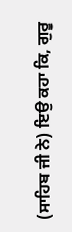(ਸਾਹਿਬ ਜੀ ਨੇ) ਇਉ ਕਹਾ ਕਿ, ਗੁਰੂ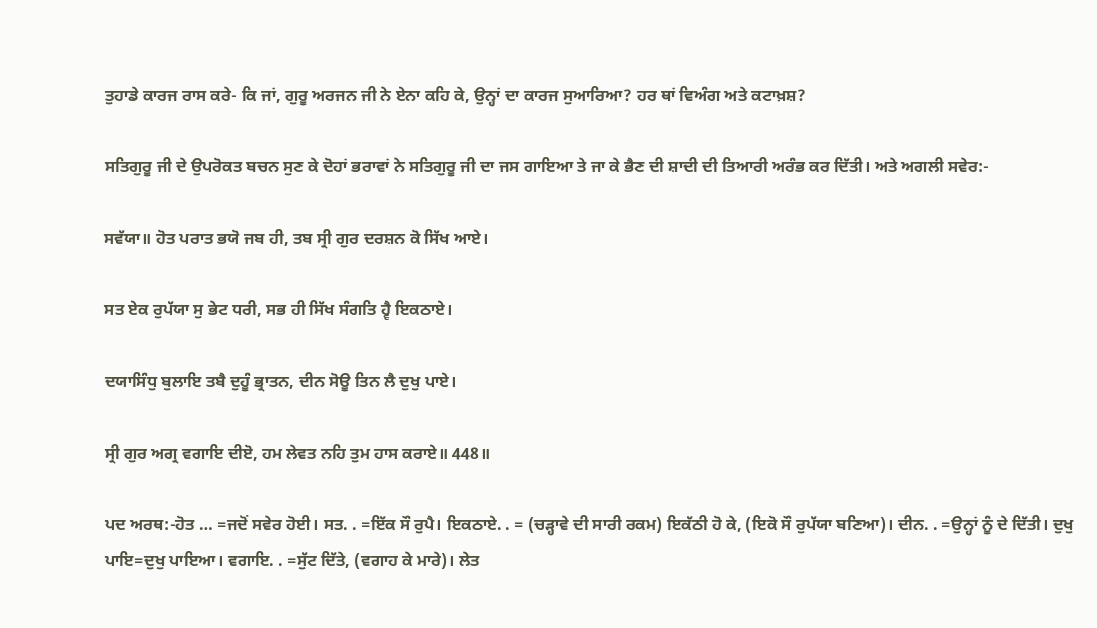ਤੁਹਾਡੇ ਕਾਰਜ ਰਾਸ ਕਰੇ- ਕਿ ਜਾਂ, ਗੁਰੂ ਅਰਜਨ ਜੀ ਨੇ ਏਨਾ ਕਹਿ ਕੇ, ਉਨ੍ਹਾਂ ਦਾ ਕਾਰਜ ਸੁਆਰਿਆ? ਹਰ ਥਾਂ ਵਿਅੰਗ ਅਤੇ ਕਟਾਖ਼ਸ਼?

ਸਤਿਗੁਰੂ ਜੀ ਦੇ ਉਪਰੋਕਤ ਬਚਨ ਸੁਣ ਕੇ ਦੋਹਾਂ ਭਰਾਵਾਂ ਨੇ ਸਤਿਗੁਰੂ ਜੀ ਦਾ ਜਸ ਗਾਇਆ ਤੇ ਜਾ ਕੇ ਭੈਣ ਦੀ ਸ਼ਾਦੀ ਦੀ ਤਿਆਰੀ ਅਰੰਭ ਕਰ ਦਿੱਤੀ। ਅਤੇ ਅਗਲੀ ਸਵੇਰ:-

ਸਵੱਯਾ॥ ਹੋਤ ਪਰਾਤ ਭਯੋ ਜਬ ਹੀ, ਤਬ ਸ੍ਰੀ ਗੁਰ ਦਰਸ਼ਨ ਕੋ ਸਿੱਖ ਆਏ।

ਸਤ ਏਕ ਰੁਪੱਯਾ ਸੁ ਭੇਟ ਧਰੀ, ਸਭ ਹੀ ਸਿੱਖ ਸੰਗਤਿ ਹ੍ਵੈ ਇਕਠਾਏ।

ਦਯਾਸਿੰਧੁ ਬੁਲਾਇ ਤਬੈ ਦੁਹੂੰ ਭ੍ਰਾਤਨ, ਦੀਨ ਸੋਊ ਤਿਨ ਲੈ ਦੁਖੁ ਪਾਏ।

ਸ੍ਰੀ ਗੁਰ ਅਗ੍ਰ ਵਗਾਇ ਦੀੲੋ, ਹਮ ਲੇਵਤ ਨਹਿ ਤੁਮ ਹਾਸ ਕਰਾਏ॥ 448॥

ਪਦ ਅਰਥ:-ਹੋਤ … =ਜਦੋਂ ਸਵੇਰ ਹੋਈ। ਸਤ. . =ਇੱਕ ਸੌ ਰੁਪੈ। ਇਕਠਾਏ. . = (ਚੜ੍ਹਾਵੇ ਦੀ ਸਾਰੀ ਰਕਮ) ਇਕੱਠੀ ਹੋ ਕੇ, (ਇਕੋ ਸੌ ਰੁਪੱਯਾ ਬਣਿਆ)। ਦੀਨ. . =ਉਨ੍ਹਾਂ ਨੂੰ ਦੇ ਦਿੱਤੀ। ਦੁਖੁ ਪਾਇ=ਦੁਖੁ ਪਾਇਆ। ਵਗਾਇ. . =ਸੁੱਟ ਦਿੱਤੇ, (ਵਗਾਹ ਕੇ ਮਾਰੇ)। ਲੇਤ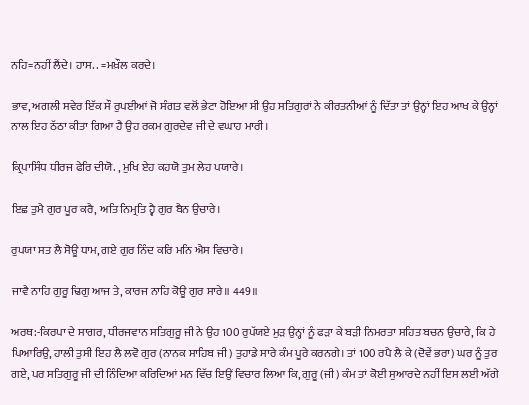ਨਹਿ=ਨਹੀਂ ਲੈਂਦੇ। ਹਾਸ. . =ਮਖ਼ੌਲ ਕਰਦੇ।

ਭਾਵ, ਅਗਲੀ ਸਵੇਰ ਇੱਕ ਸੌ ਰੁਪਈਆਂ ਜੋ ਸੰਗਤ ਵਲੋਂ ਭੇਟਾ ਹੋਇਆ ਸੀ ਉਹ ਸਤਿਗੁਰਾਂ ਨੇ ਕੀਰਤਨੀਆਂ ਨੂੰ ਦਿੱਤਾ ਤਾਂ ਉਨ੍ਹਾਂ ਇਹ ਆਖ ਕੇ ਉਨ੍ਹਾਂ ਨਾਲ ਇਹ ਠੱਠਾ ਕੀਤਾ ਗਿਆ ਹੈ ਉਹ ਰਕਮ ਗੁਰਦੇਵ ਜੀ ਦੇ ਵਘਾਹ ਮਾਰੀ।

ਕ੍ਰਿਪਾਸਿੰਧ ਧੀਰਜ ਫੇਰਿ ਦੀਯੋ. , ਮੁਖਿ ਏਹ ਕਹਯੋ ਤੁਮ ਲੇਹ ਪਯਾਰੇ।

ਇਛ ਤੁਮੈ ਗੁਰ ਪੂਰ ਕਰੈ, ਅਤਿ ਨਿਮ੍ਰਤਿ ਹ੍ਵੈ ਗੁਰ ਬੈਨ ਉਚਾਰੇ।

ਰੁਪਯਾ ਸਤ ਲੈ ਸੋਊ ਧਾਮ, ਗਏ ਗੁਰ ਨਿੰਦ ਕਰਿ ਮਨਿ ਐਸ ਵਿਚਾਰੇ।

ਜਾਵੈ ਨਾਹਿ ਗੁਰੂ ਢਿਗੁ ਆਜ ਤੇ, ਕਾਰਜ ਨਾਹਿ ਕੋਊ ਗੁਰ ਸਾਰੇ॥ 449॥

ਅਰਥ:-ਕਿਰਪਾ ਦੇ ਸਾਗਰ, ਧੀਰਜਵਾਨ ਸਤਿਗੁਰੂ ਜੀ ਨੇ ਉਹ 100 ਰੁਪੱਯਏ ਮੁੜ ਉਨ੍ਹਾਂ ਨੂੰ ਫੜਾ ਕੇ ਬੜੀ ਨਿਮਰਤਾ ਸਹਿਤ ਬਚਨ ਉਚਾਰੇ, ਕਿ ਹੇ ਪਿਆਰਿਉ, ਹਾਲੀ ਤੁਸੀ ਇਹ ਲੈ ਲਵੋ ਗੁਰ (ਨਾਨਕ ਸਾਹਿਬ ਜੀ) ਤੁਹਾਡੇ ਸਾਰੇ ਕੰਮ ਪੂਰੇ ਕਰਨਗੇ। ਤਾਂ 100 ਰਪੈ ਲੈ ਕੇ (ਦੋਵੇਂ ਭਰਾ) ਘਰ ਨੂੰ ਤੁਰ ਗਏ, ਪਰ ਸਤਿਗੁਰੂ ਜੀ ਦੀ ਨਿੰਦਿਆ ਕਰਿਦਿਆਂ ਮਨ ਵਿੱਚ ਇਉਂ ਵਿਚਾਰ ਲਿਆ ਕਿ, ਗੁਰੂ (ਜੀ) ਕੰਮ ਤਾਂ ਕੋਈ ਸੁਆਰਦੇ ਨਹੀਂ ਇਸ ਲਈ ਅੱਗੇ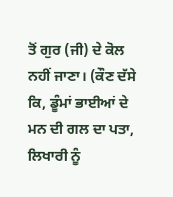ਤੋਂ ਗੁਰ (ਜੀ) ਦੇ ਕੋਲ ਨਹੀਂ ਜਾਣਾ। (ਕੌਣ ਦੱਸੇ ਕਿ, ਡੂੰਮਾਂ ਭਾਈਆਂ ਦੇ ਮਨ ਦੀ ਗਲ ਦਾ ਪਤਾ, ਲਿਖਾਰੀ ਨੂੰ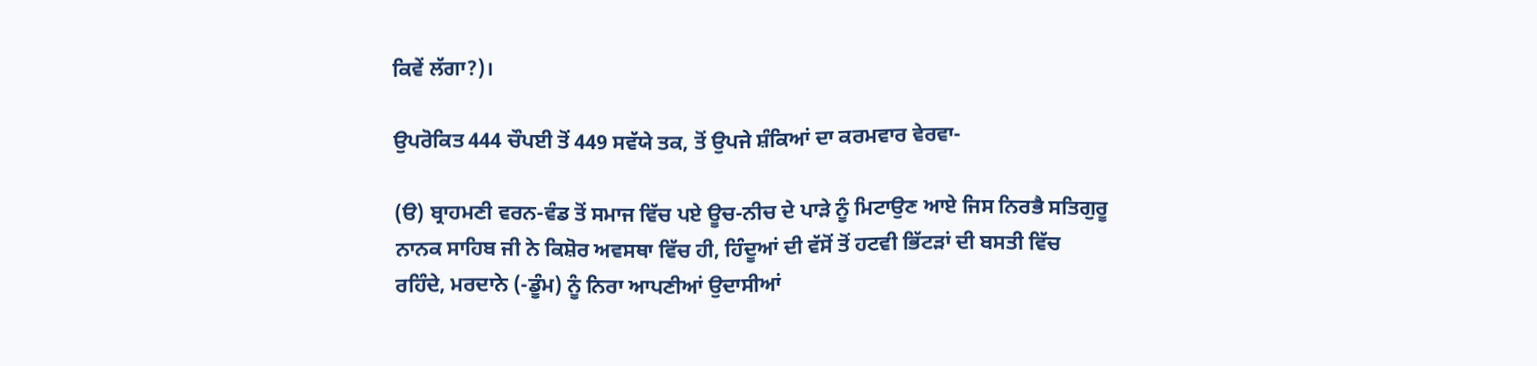ਕਿਵੇਂ ਲੱਗਾ?)।

ਉਪਰੋਕਿਤ 444 ਚੌਪਈ ਤੋਂ 449 ਸਵੱਯੇ ਤਕ, ਤੋਂ ਉਪਜੇ ਸ਼ੰਕਿਆਂ ਦਾ ਕਰਮਵਾਰ ਵੇਰਵਾ-

(ੳ) ਬ੍ਰਾਹਮਣੀ ਵਰਨ-ਵੰਡ ਤੋਂ ਸਮਾਜ ਵਿੱਚ ਪਏ ਊਚ-ਨੀਚ ਦੇ ਪਾੜੇ ਨੂੰ ਮਿਟਾਉਣ ਆਏ ਜਿਸ ਨਿਰਭੈ ਸਤਿਗੁਰੂ ਨਾਨਕ ਸਾਹਿਬ ਜੀ ਨੇ ਕਿਸ਼ੋਰ ਅਵਸਥਾ ਵਿੱਚ ਹੀ, ਹਿੰਦੂਆਂ ਦੀ ਵੱਸੋਂ ਤੋਂ ਹਟਵੀ ਭਿੱਟੜਾਂ ਦੀ ਬਸਤੀ ਵਿੱਚ ਰਹਿੰਦੇ, ਮਰਦਾਨੇ (-ਡੂੰਮ) ਨੂੰ ਨਿਰਾ ਆਪਣੀਆਂ ਉਦਾਸੀਆਂ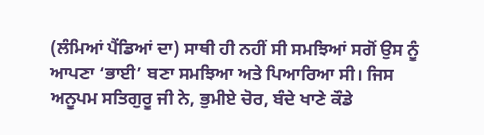(ਲੰਮਿਆਂ ਪੈਂਡਿਆਂ ਦਾ) ਸਾਥੀ ਹੀ ਨਹੀਂ ਸੀ ਸਮਝਿਆਂ ਸਗੋਂ ਉਸ ਨੂੰ ਆਪਣਾ ‘ਭਾਈ’ ਬਣਾ ਸਮਝਿਆ ਅਤੇ ਪਿਆਰਿਆ ਸੀ। ਜਿਸ ਅਨੂਪਮ ਸਤਿਗੁਰੂ ਜੀ ਨੇ, ਭੁਮੀਏ ਚੋਰ, ਬੰਦੇ ਖਾਣੇ ਕੌਡੇ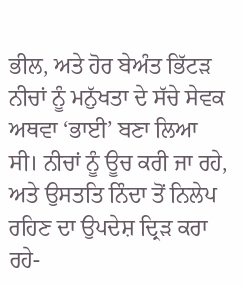ਭੀਲ, ਅਤੇ ਹੋਰ ਬੇਅੰਤ ਭਿੱਟੜ ਨੀਚਾਂ ਨੂੰ ਮਨੁੱਖਤਾ ਦੇ ਸੱਚੇ ਸੇਵਕ ਅਥਵਾ ‘ਭਾਈ’ ਬਣਾ ਲਿਆ ਸੀ। ਨੀਚਾਂ ਨੂੰ ਊਚ ਕਰੀ ਜਾ ਰਹੇ, ਅਤੇ ਉਸਤਤਿ ਨਿੰਦਾ ਤੋਂ ਨਿਲੇਪ ਰਹਿਣ ਦਾ ਉਪਦੇਸ਼ ਦ੍ਰਿੜ ਕਰਾ ਰਹੇ-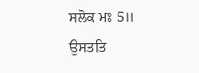ਸਲੋਕ ਮਃ 5॥ ਉਸਤਤਿ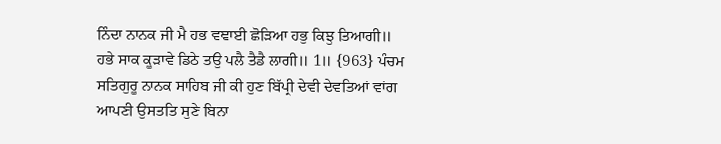ਨਿੰਦਾ ਨਾਨਕ ਜੀ ਮੈ ਹਭ ਵਞਾਈ ਛੋੜਿਆ ਹਭੁ ਕਿਝੁ ਤਿਆਗੀ॥ ਹਭੇ ਸਾਕ ਕੂੜਾਵੇ ਡਿਠੇ ਤਉ ਪਲੈ ਤੈਡੈ ਲਾਗੀ॥ 1॥ {963} ਪੰਚਮ ਸਤਿਗੁਰੂ ਨਾਨਕ ਸਾਹਿਬ ਜੀ ਕੀ ਹੁਣ ਬਿੱਪ੍ਰੀ ਦੇਵੀ ਦੇਵਤਿਆਂ ਵਾਂਗ ਆਪਣੀ ਉਸਤਤਿ ਸੁਣੇ ਬਿਨਾ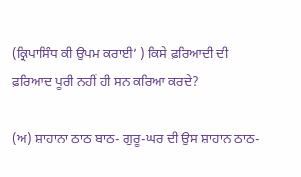(ਕ੍ਰਿਪਾਸਿੰਧ ਕੀ ਉਪਮ ਕਰਾਈ’ ) ਕਿਸੇ ਫ਼ਰਿਆਦੀ ਦੀ ਫ਼ਰਿਆਦ ਪੂਰੀ ਨਹੀਂ ਹੀ ਸਨ ਕਰਿਆ ਕਰਦੇ?

(ਅ) ਸ਼ਾਹਾਨਾ ਠਾਠ ਬਾਠ- ਗੁਰੂ-ਘਰ ਦੀ ਉਸ ਸ਼ਾਹਾਨ ਠਾਠ-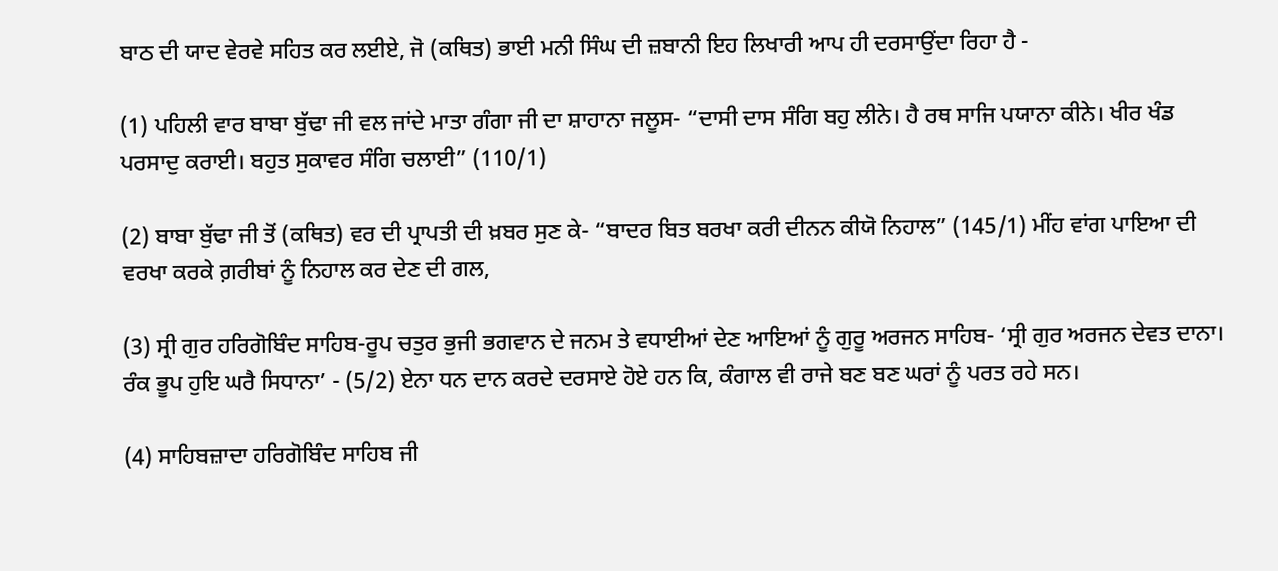ਬਾਠ ਦੀ ਯਾਦ ਵੇਰਵੇ ਸਹਿਤ ਕਰ ਲਈਏ, ਜੋ (ਕਥਿਤ) ਭਾਈ ਮਨੀ ਸਿੰਘ ਦੀ ਜ਼ਬਾਨੀ ਇਹ ਲਿਖਾਰੀ ਆਪ ਹੀ ਦਰਸਾਉਂਦਾ ਰਿਹਾ ਹੈ -

(1) ਪਹਿਲੀ ਵਾਰ ਬਾਬਾ ਬੁੱਢਾ ਜੀ ਵਲ ਜਾਂਦੇ ਮਾਤਾ ਗੰਗਾ ਜੀ ਦਾ ਸ਼ਾਹਾਨਾ ਜਲੂਸ- “ਦਾਸੀ ਦਾਸ ਸੰਗਿ ਬਹੁ ਲੀਨੇ। ਹੈ ਰਥ ਸਾਜਿ ਪਯਾਨਾ ਕੀਨੇ। ਖੀਰ ਖੰਡ ਪਰਸਾਦੁ ਕਰਾਈ। ਬਹੁਤ ਸੁਕਾਵਰ ਸੰਗਿ ਚਲਾਈ” (110/1)

(2) ਬਾਬਾ ਬੁੱਢਾ ਜੀ ਤੋਂ (ਕਥਿਤ) ਵਰ ਦੀ ਪ੍ਰਾਪਤੀ ਦੀ ਖ਼ਬਰ ਸੁਣ ਕੇ- “ਬਾਦਰ ਬਿਤ ਬਰਖਾ ਕਰੀ ਦੀਨਨ ਕੀਯੋ ਨਿਹਾਲ” (145/1) ਮੀਂਹ ਵਾਂਗ ਪਾਇਆ ਦੀ ਵਰਖਾ ਕਰਕੇ ਗ਼ਰੀਬਾਂ ਨੂੰ ਨਿਹਾਲ ਕਰ ਦੇਣ ਦੀ ਗਲ,

(3) ਸ੍ਰੀ ਗੁਰ ਹਰਿਗੋਬਿੰਦ ਸਾਹਿਬ-ਰੂਪ ਚਤੁਰ ਭੁਜੀ ਭਗਵਾਨ ਦੇ ਜਨਮ ਤੇ ਵਧਾਈਆਂ ਦੇਣ ਆਇਆਂ ਨੂੰ ਗੁਰੂ ਅਰਜਨ ਸਾਹਿਬ- ‘ਸ੍ਰੀ ਗੁਰ ਅਰਜਨ ਦੇਵਤ ਦਾਨਾ। ਰੰਕ ਭੂਪ ਹੁਇ ਘਰੈ ਸਿਧਾਨਾ’ - (5/2) ਏਨਾ ਧਨ ਦਾਨ ਕਰਦੇ ਦਰਸਾਏ ਹੋਏ ਹਨ ਕਿ, ਕੰਗਾਲ ਵੀ ਰਾਜੇ ਬਣ ਬਣ ਘਰਾਂ ਨੂੰ ਪਰਤ ਰਹੇ ਸਨ।

(4) ਸਾਹਿਬਜ਼ਾਦਾ ਹਰਿਗੋਬਿੰਦ ਸਾਹਿਬ ਜੀ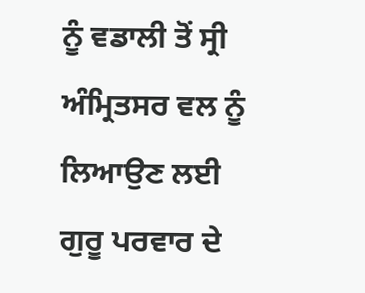ਨੂੰ ਵਡਾਲੀ ਤੋਂ ਸ੍ਰੀ ਅੰਮ੍ਰਿਤਸਰ ਵਲ ਨੂੰ ਲਿਆਉਣ ਲਈ ਗੁਰੂ ਪਰਵਾਰ ਦੇ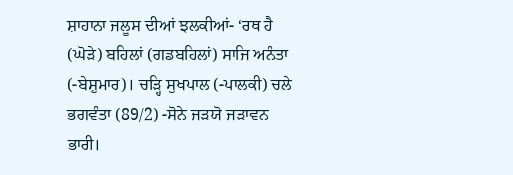ਸ਼ਾਹਾਨਾ ਜਲੂਸ ਦੀਆਂ ਝਲਕੀਆਂ- ‘ਰਥ ਹੈ (ਘੋੜੇ) ਬਹਿਲਾਂ (ਗਡਬਹਿਲਾਂ) ਸਾਜਿ ਅਨੰਤਾ (-ਬੇਸ਼ੁਮਾਰ)। ਚੜ੍ਹਿ ਸੁਖਪਾਲ (-ਪਾਲਕੀ) ਚਲੇ ਭਗਵੰਤਾ (89/2) -ਸੋਨੇ ਜੜਯੋ ਜੜਾਵਨ ਭਾਰੀ।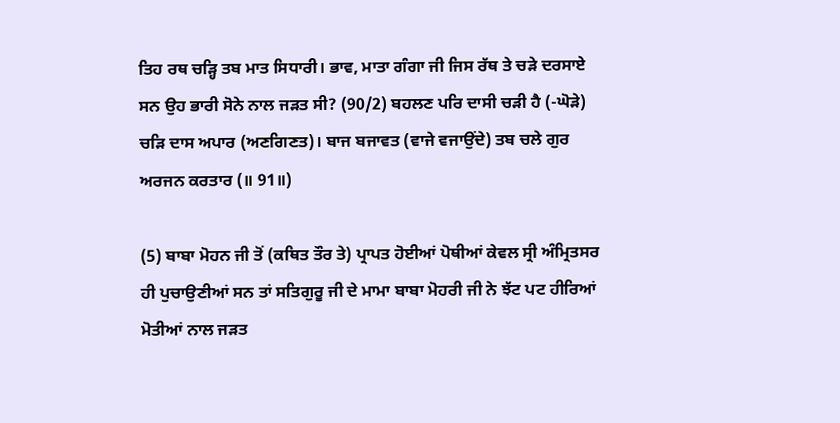ਤਿਹ ਰਥ ਚੜ੍ਹਿ ਤਬ ਮਾਤ ਸਿਧਾਰੀ। ਭਾਵ, ਮਾਤਾ ਗੰਗਾ ਜੀ ਜਿਸ ਰੱਥ ਤੇ ਚੜੇ ਦਰਸਾਏ ਸਨ ਉਹ ਭਾਰੀ ਸੋਨੇ ਨਾਲ ਜੜਤ ਸੀ? (90/2) ਬਹਲਣ ਪਰਿ ਦਾਸੀ ਚੜੀ ਹੈ (-ਘੋੜੇ) ਚੜਿ ਦਾਸ ਅਪਾਰ (ਅਣਗਿਣਤ)। ਬਾਜ ਬਜਾਵਤ (ਵਾਜੇ ਵਜਾਉਂਦੇ) ਤਬ ਚਲੇ ਗੁਰ ਅਰਜਨ ਕਰਤਾਰ (॥ 91॥)

(5) ਬਾਬਾ ਮੋਹਨ ਜੀ ਤੋਂ (ਕਥਿਤ ਤੌਰ ਤੇ) ਪ੍ਰਾਪਤ ਹੋਈਆਂ ਪੋਥੀਆਂ ਕੇਵਲ ਸ੍ਰੀ ਅੰਮ੍ਰਿਤਸਰ ਹੀ ਪੁਚਾਉਣੀਆਂ ਸਨ ਤਾਂ ਸਤਿਗੁਰੂ ਜੀ ਦੇ ਮਾਮਾ ਬਾਬਾ ਮੋਹਰੀ ਜੀ ਨੇ ਝੱਟ ਪਟ ਹੀਰਿਆਂ ਮੋਤੀਆਂ ਨਾਲ ਜੜਤ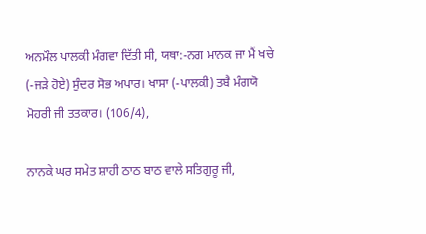ਅਨਮੌਲ ਪਾਲਕੀ ਮੰਗਵਾ ਦਿੱਤੀ ਸੀ, ਯਥਾ:-ਨਗ ਮਾਨਕ ਜਾ ਮੈਂ ਖਚੇ (-ਜੜੇ ਹੋਏ) ਸੁੰਦਰ ਸੋਭ ਅਪਾਰ। ਖਾਸਾ (-ਪਾਲਕੀ) ਤਬੈ ਮੰਗਯੋ ਮੋਹਰੀ ਜੀ ਤਤਕਾਰ। (106/4),

ਨਾਨਕੇ ਘਰ ਸਮੇਤ ਸ਼ਾਹੀ ਠਾਠ ਬਾਠ ਵਾਲੇ ਸਤਿਗੁਰੂ ਜੀ,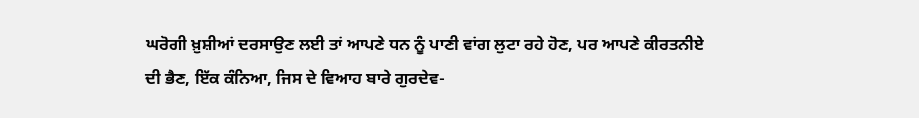ਘਰੋਗੀ ਖ਼ੁਸ਼ੀਆਂ ਦਰਸਾਉਣ ਲਈ ਤਾਂ ਆਪਣੇ ਧਨ ਨੂੰ ਪਾਣੀ ਵਾਂਗ ਲੁਟਾ ਰਹੇ ਹੋਣ, ਪਰ ਆਪਣੇ ਕੀਰਤਨੀਏ ਦੀ ਭੈਣ, ਇੱਕ ਕੰਨਿਆ, ਜਿਸ ਦੇ ਵਿਆਹ ਬਾਰੇ ਗੁਰਦੇਵ-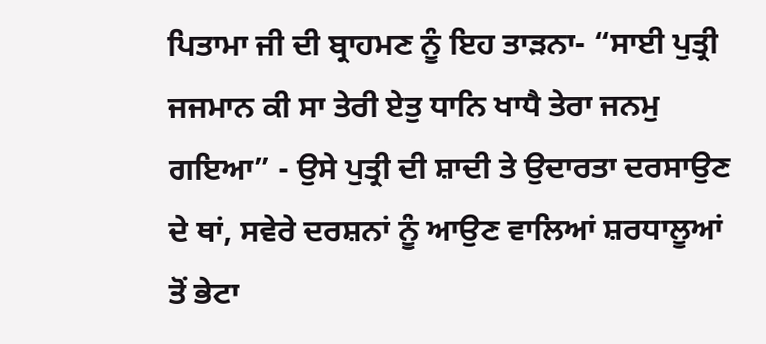ਪਿਤਾਮਾ ਜੀ ਦੀ ਬ੍ਰਾਹਮਣ ਨੂੰ ਇਹ ਤਾੜਨਾ- “ਸਾਈ ਪੁਤ੍ਰੀ ਜਜਮਾਨ ਕੀ ਸਾ ਤੇਰੀ ਏਤੁ ਧਾਨਿ ਖਾਧੈ ਤੇਰਾ ਜਨਮੁ ਗਇਆ” - ਉਸੇ ਪੁਤ੍ਰੀ ਦੀ ਸ਼ਾਦੀ ਤੇ ਉਦਾਰਤਾ ਦਰਸਾਉਣ ਦੇ ਥਾਂ, ਸਵੇਰੇ ਦਰਸ਼ਨਾਂ ਨੂੰ ਆਉਣ ਵਾਲਿਆਂ ਸ਼ਰਧਾਲੂਆਂ ਤੋਂ ਭੇਟਾ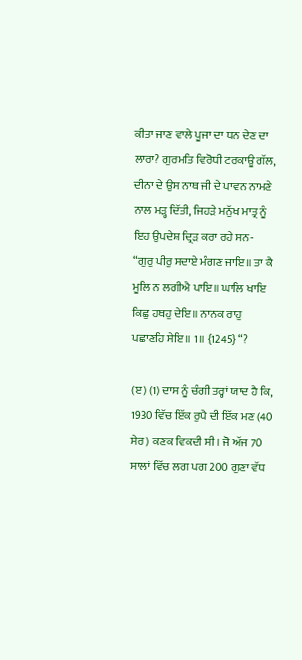ਕੀਤਾ ਜਾਣ ਵਾਲੇ ਪੂਜਾ ਦਾ ਧਨ ਦੇਣ ਦਾ ਲਾਰਾ? ਗੁਰਮਤਿ ਵਿਰੋਧੀ ਟਰਕਾਊ ਗੱਲ, ਦੀਨਾ ਦੇ ਉਸ ਨਾਥ ਜੀ ਦੇ ਪਾਵਨ ਨਾਮਣੇ ਨਾਲ ਮੜ੍ਹ ਦਿੱਤੀ, ਜਿਹੜੇ ਮਨੁੱਖ ਮਾਤ੍ਰ ਨੂੰ ਇਹ ਉਪਦੇਸ਼ ਦ੍ਰਿੜ ਕਰਾ ਰਹੇ ਸਨ- “ਗੁਰੁ ਪੀਰੁ ਸਦਾਏ ਮੰਗਣ ਜਾਇ॥ ਤਾ ਕੈ ਮੂਲਿ ਨ ਲਗੀਐ ਪਾਇ॥ ਘਾਲਿ ਖਾਇ ਕਿਛੁ ਹਥਹੁ ਦੇਇ॥ ਨਾਨਕ ਰਾਹੁ ਪਛਾਣਹਿ ਸੇਇ॥ 1॥ {1245} “?

(ੲ) (1) ਦਾਸ ਨੂੰ ਚੰਗੀ ਤਰ੍ਹਾਂ ਯਾਦ ਹੈ ਕਿ, 1930 ਵਿੱਚ ਇੱਕ ਰੁਪੈ ਦੀ ਇੱਕ ਮਣ (40 ਸੇਰ) ਕਣਕ ਵਿਕਦੀ ਸੀ। ਜੋ ਅੱਜ 70 ਸਾਲਾਂ ਵਿੱਚ ਲਗ ਪਗ 200 ਗੁਣਾ ਵੱਧ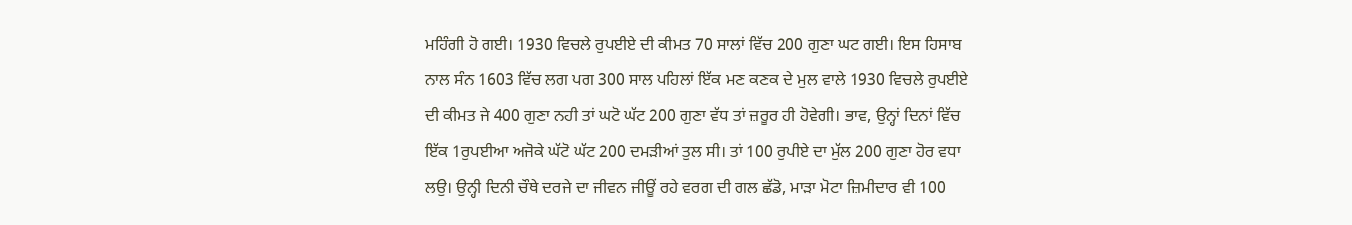ਮਹਿੰਗੀ ਹੋ ਗਈ। 1930 ਵਿਚਲੇ ਰੁਪਈਏ ਦੀ ਕੀਮਤ 70 ਸਾਲਾਂ ਵਿੱਚ 200 ਗੁਣਾ ਘਟ ਗਈ। ਇਸ ਹਿਸਾਬ ਨਾਲ ਸੰਨ 1603 ਵਿੱਚ ਲਗ ਪਗ 300 ਸਾਲ ਪਹਿਲਾਂ ਇੱਕ ਮਣ ਕਣਕ ਦੇ ਮੁਲ ਵਾਲੇ 1930 ਵਿਚਲੇ ਰੁਪਈਏ ਦੀ ਕੀਮਤ ਜੇ 400 ਗੁਣਾ ਨਹੀ ਤਾਂ ਘਟੋ ਘੱਟ 200 ਗੁਣਾ ਵੱਧ ਤਾਂ ਜ਼ਰੂਰ ਹੀ ਹੋਵੇਗੀ। ਭਾਵ, ਉਨ੍ਹਾਂ ਦਿਨਾਂ ਵਿੱਚ ਇੱਕ 1ਰੁਪਈਆ ਅਜੋਕੇ ਘੱਟੋ ਘੱਟ 200 ਦਮੜੀਆਂ ਤੁਲ ਸੀ। ਤਾਂ 100 ਰੁਪੀਏ ਦਾ ਮੁੱਲ 200 ਗੁਣਾ ਹੋਰ ਵਧਾ ਲਉ। ਉਨ੍ਹੀ ਦਿਨੀ ਚੌਥੇ ਦਰਜੇ ਦਾ ਜੀਵਨ ਜੀਊਂ ਰਹੇ ਵਰਗ ਦੀ ਗਲ ਛੱਡੋ, ਮਾੜਾ ਮੋਟਾ ਜ਼ਿਮੀਦਾਰ ਵੀ 100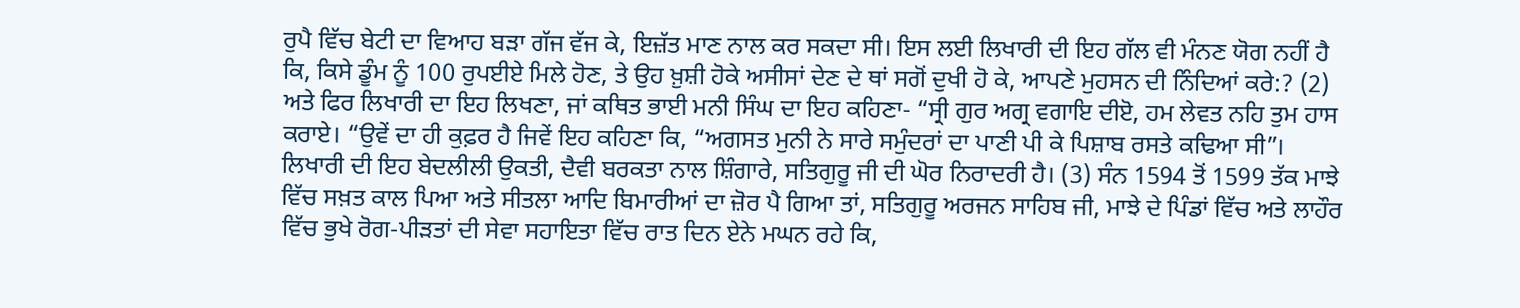ਰੁਪੈ ਵਿੱਚ ਬੇਟੀ ਦਾ ਵਿਆਹ ਬੜਾ ਗੱਜ ਵੱਜ ਕੇ, ਇਜ਼ੱਤ ਮਾਣ ਨਾਲ ਕਰ ਸਕਦਾ ਸੀ। ਇਸ ਲਈ ਲਿਖਾਰੀ ਦੀ ਇਹ ਗੱਲ ਵੀ ਮੰਨਣ ਯੋਗ ਨਹੀਂ ਹੈ ਕਿ, ਕਿਸੇ ਡੂੰਮ ਨੂੰ 100 ਰੁਪਈਏ ਮਿਲੇ ਹੋਣ, ਤੇ ਉਹ ਖ਼ੁਸ਼ੀ ਹੋਕੇ ਅਸੀਸਾਂ ਦੇਣ ਦੇ ਥਾਂ ਸਗੋਂ ਦੁਖੀ ਹੋ ਕੇ, ਆਪਣੇ ਮੁਹਸਨ ਦੀ ਨਿੰਦਿਆਂ ਕਰੇ:? (2) ਅਤੇ ਫਿਰ ਲਿਖਾਰੀ ਦਾ ਇਹ ਲਿਖਣਾ, ਜਾਂ ਕਥਿਤ ਭਾਈ ਮਨੀ ਸਿੰਘ ਦਾ ਇਹ ਕਹਿਣਾ- “ਸ੍ਰੀ ਗੁਰ ਅਗ੍ਰ ਵਗਾਇ ਦੀੲੋ, ਹਮ ਲੇਵਤ ਨਹਿ ਤੁਮ ਹਾਸ ਕਰਾਏ। “ਉਵੇਂ ਦਾ ਹੀ ਕੁਫ਼ਰ ਹੈ ਜਿਵੇਂ ਇਹ ਕਹਿਣਾ ਕਿ, “ਅਗਸਤ ਮੁਨੀ ਨੇ ਸਾਰੇ ਸਮੁੰਦਰਾਂ ਦਾ ਪਾਣੀ ਪੀ ਕੇ ਪਿਸ਼ਾਬ ਰਸਤੇ ਕਢਿਆ ਸੀ”। ਲਿਖਾਰੀ ਦੀ ਇਹ ਬੇਦਲੀਲੀ ਉਕਤੀ, ਦੈਵੀ ਬਰਕਤਾ ਨਾਲ ਸ਼ਿੰਗਾਰੇ, ਸਤਿਗੁਰੂ ਜੀ ਦੀ ਘੋਰ ਨਿਰਾਦਰੀ ਹੈ। (3) ਸੰਨ 1594 ਤੋਂ 1599 ਤੱਕ ਮਾਝੇ ਵਿੱਚ ਸਖ਼ਤ ਕਾਲ ਪਿਆ ਅਤੇ ਸੀਤਲਾ ਆਦਿ ਬਿਮਾਰੀਆਂ ਦਾ ਜ਼ੋਰ ਪੈ ਗਿਆ ਤਾਂ, ਸਤਿਗੁਰੂ ਅਰਜਨ ਸਾਹਿਬ ਜੀ, ਮਾਝੇ ਦੇ ਪਿੰਡਾਂ ਵਿੱਚ ਅਤੇ ਲਾਹੌਰ ਵਿੱਚ ਭੁਖੇ ਰੋਗ-ਪੀੜਤਾਂ ਦੀ ਸੇਵਾ ਸਹਾਇਤਾ ਵਿੱਚ ਰਾਤ ਦਿਨ ਏਨੇ ਮਘਨ ਰਹੇ ਕਿ,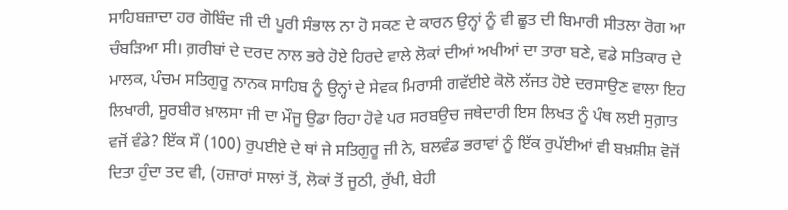ਸਾਹਿਬਜ਼ਾਦਾ ਹਰ ਗੋਬਿੰਦ ਜੀ ਦੀ ਪੂਰੀ ਸੰਭਾਲ ਨਾ ਹੋ ਸਕਣ ਦੇ ਕਾਰਨ ਉਨ੍ਹਾਂ ਨੂੰ ਵੀ ਛੂਤ ਦੀ ਬਿਮਾਰੀ ਸੀਤਲਾ ਰੋਗ ਆ ਚੰਬੜਿਆ ਸੀ। ਗ਼ਰੀਬਾਂ ਦੇ ਦਰਦ ਨਾਲ ਭਰੇ ਹੋਏ ਹਿਰਦੇ ਵਾਲੇ ਲੋਕਾਂ ਦੀਆਂ ਅਖੀਆਂ ਦਾ ਤਾਰਾ ਬਣੇ, ਵਡੇ ਸਤਿਕਾਰ ਦੇ ਮਾਲਕ, ਪੰਚਮ ਸਤਿਗੁਰੂ ਨਾਨਕ ਸਾਹਿਬ ਨੂੰ ਉਨ੍ਹਾਂ ਦੇ ਸੇਵਕ ਮਿਰਾਸੀ ਗਵੱਈਏ ਕੋਲੋ ਲੱਜਤ ਹੋਏ ਦਰਸਾਉਣ ਵਾਲਾ ਇਹ ਲਿਖਾਰੀ, ਸੂਰਬੀਰ ਖ਼ਾਲਸਾ ਜੀ ਦਾ ਮੌਜੂ ਉਡਾ ਰਿਹਾ ਹੋਵੇ ਪਰ ਸਰਬਉਚ ਜਥੇਦਾਰੀ ਇਸ ਲਿਖਤ ਨੂੰ ਪੰਥ ਲਈ ਸੁਗ਼ਾਤ ਵਜੋਂ ਵੰਡੇ? ਇੱਕ ਸੌ (100) ਰੁਪਈਏ ਦੇ ਥਾਂ ਜੇ ਸਤਿਗੁਰੂ ਜੀ ਨੇ, ਬਲਵੰਡ ਭਰਾਵਾਂ ਨੂੰ ਇੱਕ ਰੁਪੱਈਆਂ ਵੀ ਬਖ਼ਸ਼ੀਸ਼ ਵੋਜੋਂ ਦਿਤਾ ਹੁੰਦਾ ਤਦ ਵੀ, (ਹਜ਼ਾਰਾਂ ਸਾਲਾਂ ਤੋਂ, ਲੋਕਾਂ ਤੋਂ ਜੂਠੀ, ਰੁੱਖੀ, ਬੇਹੀ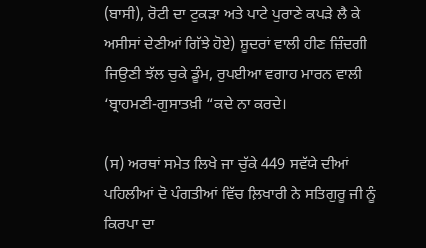(ਬਾਸੀ), ਰੋਟੀ ਦਾ ਟੁਕੜਾ ਅਤੇ ਪਾਟੇ ਪੁਰਾਣੇ ਕਪੜੇ ਲੈ ਕੇ ਅਸੀਸਾਂ ਦੇਣੀਆਂ ਗਿੱਝੇ ਹੋਏ) ਸ਼ੂਦਰਾਂ ਵਾਲੀ ਹੀਣ ਜ਼ਿੰਦਗੀ ਜਿਉਣੀ ਝੱਲ ਚੁਕੇ ਡੂੰਮ, ਰੁਪਈਆ ਵਗਾਹ ਮਾਰਨ ਵਾਲੀ ‘ਬ੍ਰਾਹਮਣੀ-ਗੁਸਾਤਖ਼ੀ “ਕਦੇ ਨਾ ਕਰਦੇ।

(ਸ) ਅਰਥਾਂ ਸਮੇਤ ਲਿਖੇ ਜਾ ਚੁੱਕੇ 449 ਸਵੱਯੇ ਦੀਆਂ ਪਹਿਲੀਆਂ ਦੋ ਪੰਗਤੀਆਂ ਵਿੱਚ ਲ਼ਿਖਾਰੀ ਨੇ ਸਤਿਗੁਰੂ ਜੀ ਨੂੰ ਕਿਰਪਾ ਦਾ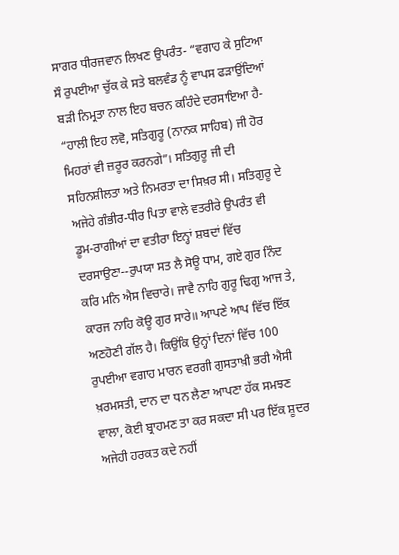ਸਾਗਰ ਧੀਰਜਵਾਨ ਲਿਖਣ ਉਪਰੰਤ- “ਵਗਾਹ ਕੇ ਸੁਟਿਆ ਸੌ ਰੁਪਈਆ ਚੁੱਕ ਕੇ ਸਤੇ ਬਲਵੰਡ ਨੂੰ ਵਾਪਸ ਫੜਾਉਂਦਿਆਂ ਬੜੀ ਨਿਮ੍ਰਤਾ ਨਾਲ ਇਹ ਬਚਨ ਕਹਿੰਦੇ ਦਰਸਾਇਆ ਹੈ- “ਹਾਲੀ ਇਹ ਲਵੋ, ਸਤਿਗੁਰੂ (ਨਾਨਕ ਸਾਹਿਬ) ਜੀ ਹੋਰ ਮਿਹਰਾਂ ਵੀ ਜ਼ਰੂਰ ਕਰਨਗੇ”। ਸਤਿਗੁਰੂ ਜੀ ਦੀ ਸਹਿਨਸ਼ੀਲਤਾ ਅਤੇ ਨਿਮਰਤਾ ਦਾ ਸਿਖ਼ਰ ਸੀ। ਸਤਿਗੁਰੂ ਦੇ ਅਜੇਹੇ ਗੰਭੀਰ-ਧੀਰ ਪਿਤਾ ਵਾਲੇ ਵਤਰੀਰੇ ਉਪਰੰਤ ਵੀ ਡੂਮ-ਰਾਗੀਆਂ ਦਾ ਵਤੀਰਾ ਇਨ੍ਹਾਂ ਸ਼ਬਦਾਂ ਵਿੱਚ ਦਰਸਾਉਣਾ--ਰੁਪਯਾ ਸਤ ਲੈ ਸੋਊ ਧਾਮ, ਗਏ ਗੁਰ ਨਿੰਦ ਕਰਿ ਮਨਿ ਐਸ ਵਿਚਾਰੇ। ਜਾਵੈ ਨਾਹਿ ਗੁਰੂ ਢਿਗੁ ਆਜ ਤੇ, ਕਾਰਜ ਨਾਹਿ ਕੋਊ ਗੁਰ ਸਾਰੇ॥ ਆਪਣੇ ਆਪ ਵਿੱਚ ਇੱਕ ਅਣਹੋਣੀ ਗੱਲ ਹੈ। ਕਿਉਂਕਿ ਉਨ੍ਹਾਂ ਦਿਨਾਂ ਵਿੱਚ 100 ਰੁਪਈਆ ਵਗਾਹ ਮਾਰਨ ਵਰਗੀ ਗੁਸਤਾਖ਼ੀ ਭਰੀ ਐਸੀ ਖ਼ਰਮਸਤੀ, ਦਾਨ ਦਾ ਧਨ ਲੈਣਾ ਆਪਣਾ ਹੱਕ ਸਮਝਣ ਵਾਲਾ, ਕੋਈ ਬ੍ਰਾਹਮਣ ਤਾ ਕਰ ਸਕਦਾ ਸੀ ਪਰ ਇੱਕ ਸ਼ੂਦਰ ਅਜੇਹੀ ਹਰਕਤ ਕਦੇ ਨਹੀਂ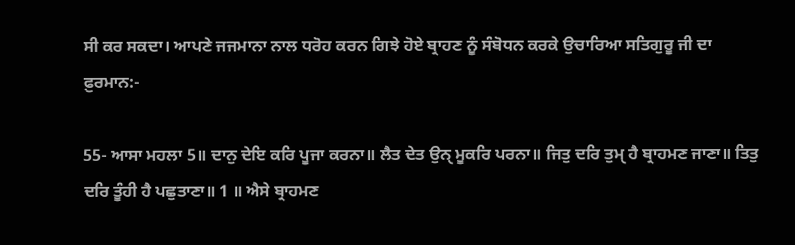ਸੀ ਕਰ ਸਕਦਾ। ਆਪਣੇ ਜਜਮਾਨਾ ਨਾਲ ਧਰੋਹ ਕਰਨ ਗਿਝੇ ਹੋਏ ਬ੍ਰਾਹਣ ਨੂੰ ਸੰਬੋਧਨ ਕਰਕੇ ਉਚਾਰਿਆ ਸਤਿਗੁਰੂ ਜੀ ਦਾ ਫ਼ੁਰਮਾਨ:-

55- ਆਸਾ ਮਹਲਾ 5॥ ਦਾਨੁ ਦੇਇ ਕਰਿ ਪੂਜਾ ਕਰਨਾ॥ ਲੈਤ ਦੇਤ ਉਨੑ ਮੂਕਰਿ ਪਰਨਾ॥ ਜਿਤੁ ਦਰਿ ਤੁਮੑ ਹੈ ਬ੍ਰਾਹਮਣ ਜਾਣਾ॥ ਤਿਤੁ ਦਰਿ ਤੂੰਹੀ ਹੈ ਪਛੁਤਾਣਾ॥ 1 ॥ ਐਸੇ ਬ੍ਰਾਹਮਣ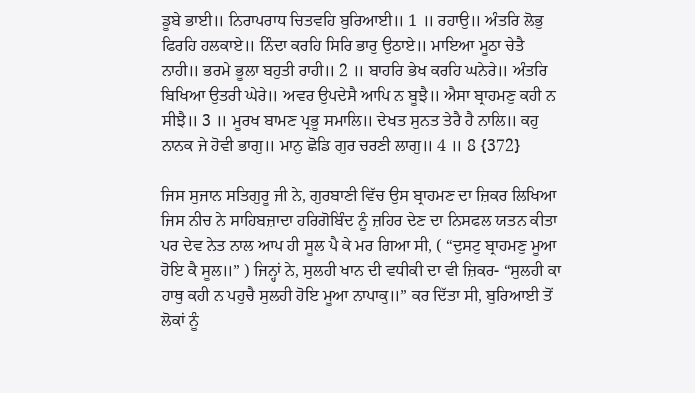ਡੂਬੇ ਭਾਈ॥ ਨਿਰਾਪਰਾਧ ਚਿਤਵਹਿ ਬੁਰਿਆਈ॥ 1 ॥ ਰਹਾਉ॥ ਅੰਤਰਿ ਲੋਭੁ ਫਿਰਹਿ ਹਲਕਾਏ॥ ਨਿੰਦਾ ਕਰਹਿ ਸਿਰਿ ਭਾਰੁ ਉਠਾਏ॥ ਮਾਇਆ ਮੂਠਾ ਚੇਤੈ ਨਾਹੀ॥ ਭਰਮੇ ਭੂਲਾ ਬਹੁਤੀ ਰਾਹੀ॥ 2 ॥ ਬਾਹਰਿ ਭੇਖ ਕਰਹਿ ਘਨੇਰੇ॥ ਅੰਤਰਿ ਬਿਖਿਆ ਉਤਰੀ ਘੇਰੇ॥ ਅਵਰ ਉਪਦੇਸੈ ਆਪਿ ਨ ਬੂਝੈ॥ ਐਸਾ ਬ੍ਰਾਹਮਣੁ ਕਹੀ ਨ ਸੀਝੈ॥ 3 ॥ ਮੂਰਖ ਬਾਮਣ ਪ੍ਰਭੂ ਸਮਾਲਿ॥ ਦੇਖਤ ਸੁਨਤ ਤੇਰੈ ਹੈ ਨਾਲਿ॥ ਕਹੁ ਨਾਨਕ ਜੇ ਹੋਵੀ ਭਾਗੁ॥ ਮਾਨੁ ਛੋਡਿ ਗੁਰ ਚਰਣੀ ਲਾਗੁ॥ 4 ॥ 8 {372}

ਜਿਸ ਸੁਜਾਨ ਸਤਿਗੁਰੂ ਜੀ ਨੇ, ਗੁਰਬਾਣੀ ਵਿੱਚ ਉਸ ਬ੍ਰਾਹਮਣ ਦਾ ਜ਼ਿਕਰ ਲਿਖਿਆ ਜਿਸ ਨੀਚ ਨੇ ਸਾਹਿਬਜ਼ਾਦਾ ਹਰਿਗੋਬਿੰਦ ਨੂੰ ਜ਼ਹਿਰ ਦੇਣ ਦਾ ਨਿਸਫਲ ਯਤਨ ਕੀਤਾ ਪਰ ਦੇਵ ਨੇਤ ਨਾਲ ਆਪ ਹੀ ਸੂਲ ਪੈ ਕੇ ਮਰ ਗਿਆ ਸੀ, ( “ਦੁਸਟੁ ਬ੍ਰਾਹਮਣੁ ਮੂਆ ਹੋਇ ਕੈ ਸੂਲ॥” ) ਜਿਨ੍ਹਾਂ ਨੇ, ਸੁਲਹੀ ਖਾਨ ਦੀ ਵਧੀਕੀ ਦਾ ਵੀ ਜ਼ਿਕਰ- “ਸੁਲਹੀ ਕਾ ਹਾਥੁ ਕਹੀ ਨ ਪਹੁਚੈ ਸੁਲਹੀ ਹੋਇ ਮੂਆ ਨਾਪਾਕੁ॥” ਕਰ ਦਿੱਤਾ ਸੀ, ਬੁਰਿਆਈ ਤੋਂ ਲੋਕਾਂ ਨੂੰ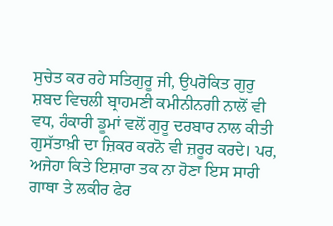ਸੁਚੇਤ ਕਰ ਰਹੇ ਸਤਿਗੁਰੂ ਜੀ, ਉਪਰੋਕਿਤ ਗੁਰੁ ਸ਼ਬਦ ਵਿਚਲੀ ਬ੍ਰਾਹਮਣੀ ਕਮੀਨੀਨਗੀ ਨਾਲੋਂ ਵੀ ਵਧ, ਹੰਕਾਰੀ ਡੂਮਾਂ ਵਲੋਂ ਗੁਰੂ ਦਰਬਾਰ ਨਾਲ ਕੀਤੀ ਗੁਸੱਤਾਖ਼ੀ ਦਾ ਜ਼ਿਕਰ ਕਰਨੋ ਵੀ ਜ਼ਰੂਰ ਕਰਦੇ। ਪਰ, ਅਜੇਹਾ ਕਿਤੇ ਇਸ਼ਾਰਾ ਤਕ ਨਾ ਹੋਣਾ ਇਸ ਸਾਰੀ ਗਾਥਾ ਤੇ ਲਕੀਰ ਫੇਰ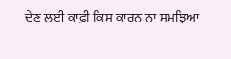ਦੇਣ ਲਈ ਕਾਫ਼ੀ ਕਿਸ ਕਾਰਨ ਨਾ ਸਮਝਿਆ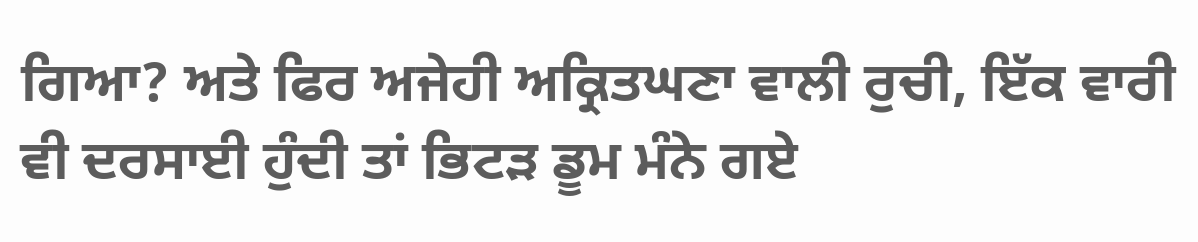ਗਿਆ? ਅਤੇ ਫਿਰ ਅਜੇਹੀ ਅਕ੍ਰਿਤਘਣਾ ਵਾਲੀ ਰੁਚੀ, ਇੱਕ ਵਾਰੀ ਵੀ ਦਰਸਾਈ ਹੁੰਦੀ ਤਾਂ ਭਿਟੜ ਡੂਮ ਮੰਨੇ ਗਏ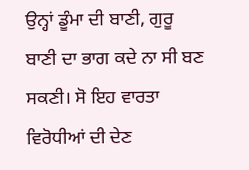ਉਨ੍ਹਾਂ ਡੂੰਮਾ ਦੀ ਬਾਣੀ, ਗੁਰੂ ਬਾਣੀ ਦਾ ਭਾਗ ਕਦੇ ਨਾ ਸੀ ਬਣ ਸਕਣੀ। ਸੋ ਇਹ ਵਾਰਤਾ ਵਿਰੋਧੀਆਂ ਦੀ ਦੇਣ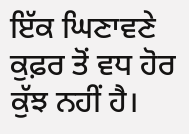ਇੱਕ ਘਿਣਾਵਣੇ ਕੁਫ਼ਰ ਤੋਂ ਵਧ ਹੋਰ ਕੁੱਝ ਨਹੀਂ ਹੈ।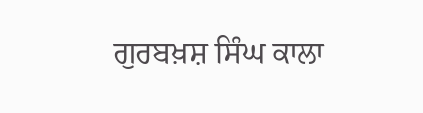ਗੁਰਬਖ਼ਸ਼ ਸਿੰਘ ਕਾਲਾ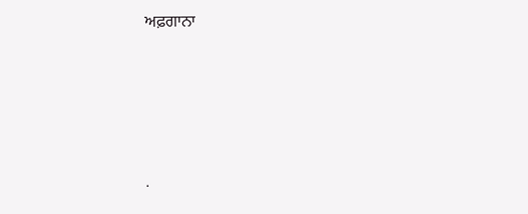ਅਫ਼ਗਾਨਾ




.